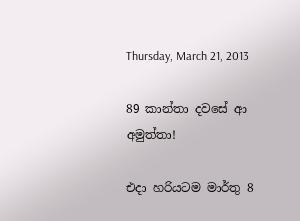Thursday, March 21, 2013

89 කාන්තා දවසේ ආ අමුත්තා!

එදා හරියටම මාර්තු 8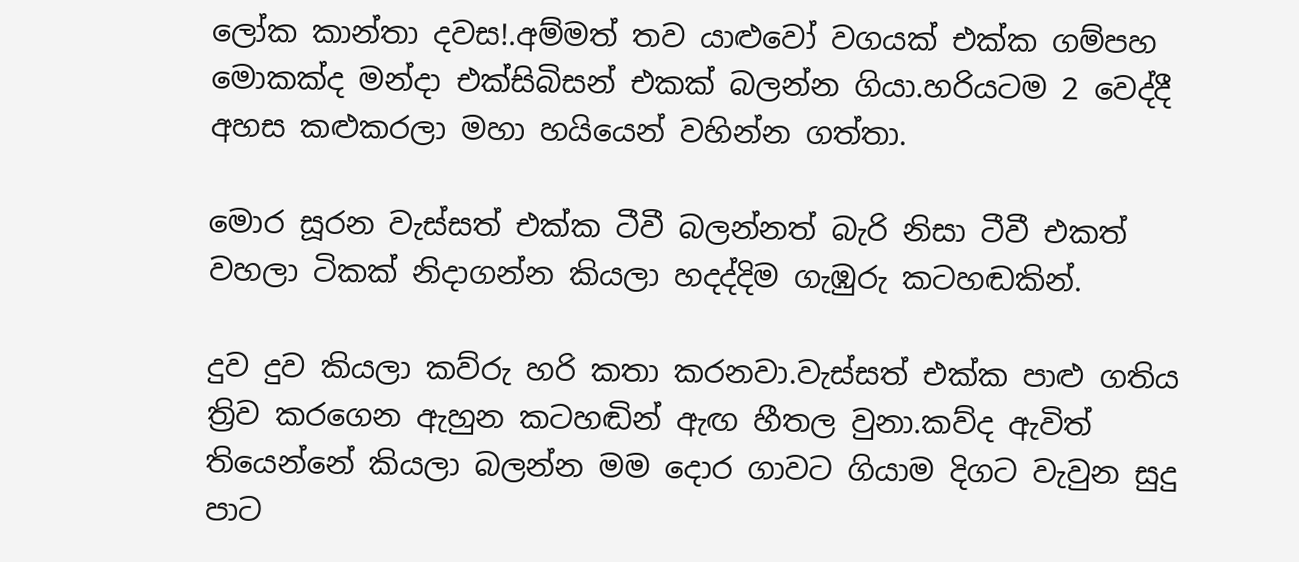ලෝක කාන්තා දවස!.අම්මත් තව යාළුවෝ වගයක් එක්ක ගම්පහ මොකක්ද මන්දා එක්සිබිසන් එකක් බලන්න ගියා.හරියටම 2 වෙද්දී අහස කළුකරලා මහා හයියෙන් වහින්න ගත්තා.

මොර සූරන වැස්සත් එක්ක ටීවී බලන්නත් බැරි නිසා ටීවී එකත් වහලා ටිකක් නිදාගන්න කියලා හදද්දිම ගැඹුරු කටහඬකින්.

දුව දුව කියලා කව්රු හරි කතා කරනවා.වැස්සත් එක්ක පාළු ගතිය ත්‍රිව කරගෙන ඇහුන කටහඬින් ඇඟ හීතල වුනා.කව්ද ඇවිත් තියෙන්නේ කියලා බලන්න මම දොර ගාවට ගියාම දිගට වැවුන සුදු පාට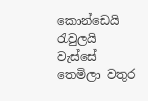කොන්ඩෙයි රැවුලයි
වැස්සේ තෙමිලා වතුර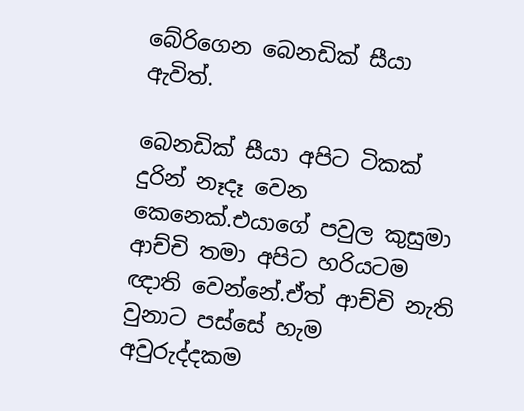බේරිගෙන බෙනඩික් සීයා ඇවිත්.

බෙනඩික් සීයා අපිට ටිකක් දුරින් නෑදෑ වෙන කෙනෙක්.එයාගේ පවුල කුසුමා ආච්චි තමා අපිට හරියටම ඥාති වෙන්නේ.ඒත් ආච්චි නැති වුනාට පස්සේ හැම අවුරුද්දකම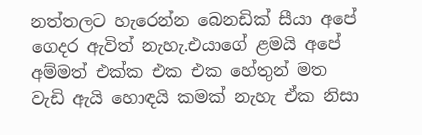නත්තලට හැරෙන්න බෙනඩික් සීයා අපේ ගෙදර ඇවිත් නැහැ.එයාගේ ළමයි අපේ අම්මත් එක්ක එක එක හේතුන් මත වැඩි ඇයි හොඳයි කමක් නැහැ ඒක නිසා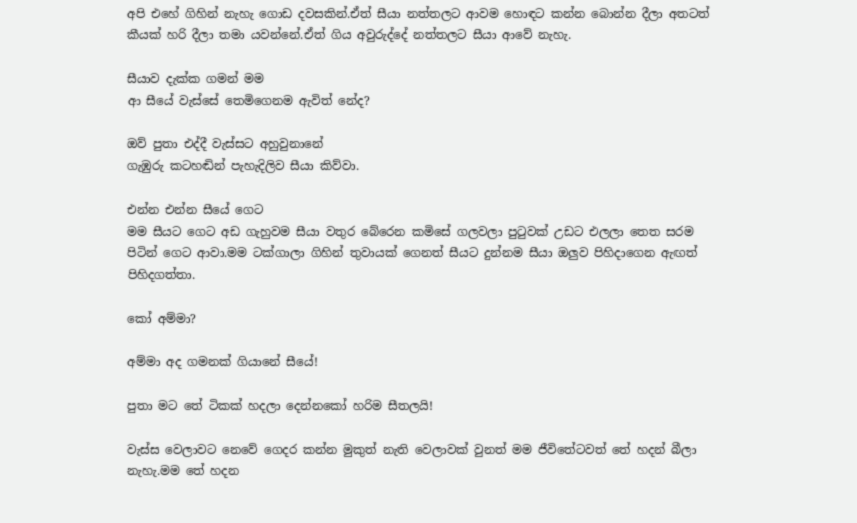අපි එහේ ගිහින් නැහැ ගොඩ දවසකින්.ඒත් සීයා නත්තලට ආවම හොඳට කන්න බොන්න දීලා අතටත් කීයක් හරි දීලා තමා යවන්නේ.ඒත් ගිය අවුරුද්දේ නත්තලට සීයා ආවේ නැහැ.

සීයාව දැක්ක ගමන් මම
ආ සීයේ වැස්සේ තෙමිගෙනම ඇවිත් නේද?

ඔව් පුතා එද්දී වැස්සට අහුවුනානේ
ගැඹුරු කටහඬින් පැහැදිලිව සීයා කිව්වා.

එන්න එන්න සීයේ ගෙට
මම සීයට ගෙට අඩ ගැහුවම සීයා වතුර බේරෙන කමිසේ ගලවලා පුටුවක් උඩට එලලා තෙත සරම පිටින් ගෙට ආවා.මම ටක්ගාලා ගිහින් තුවායක් ගෙනත් සීයට දුන්නම සීයා ඔලුව පිහිදාගෙන ඇඟත් පිහිදගත්තා.

කෝ අම්මා?

අම්මා අද ගමනක් ගියානේ සීයේ!

පුතා මට තේ ටිකක් හදලා දෙන්නකෝ හරිම සීතලයි!

වැස්ස වෙලාවට නෙවේ ගෙදර කන්න මුකුත් නැති වෙලාවක් වුනත් මම ජීවිතේටවත් තේ හදන් බීලා නැහැ.මම තේ හදන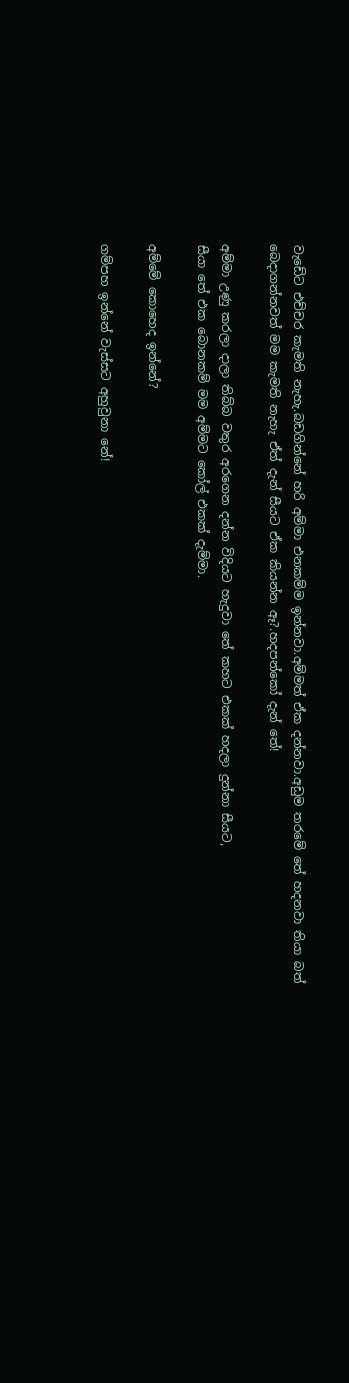වැඩේට එච්චර කැමති නැහැ.බඩගින්නේ හරි අම්මා එනකම්ම ඉන්නවා.අම්මත් ඒක දන්නවා.අඩුම තරමේ තේ හදනවා තියා බත් බෙදාගන්නවත් මම කැමති නැහැ ඒත් දැන් සීයට ඒක කියන්න ඈ?.හදපන්කෝ දැන් තේ!

අම්මා උණු කරලා දාලා තිබ්බ වතුර අරගෙන දන්න විදියට හැදුවා තේ කහට එකක් හදලා දුන්නා සීයට,
සීයා තේ එක බොනකම් මම අම්මට කෝල් එකක් දැම්මා.

අම්මේ කොහෙද ඉන්නේ?

ගම්පහ ඉන්නේ වැස්සට අහුවුනා නේ!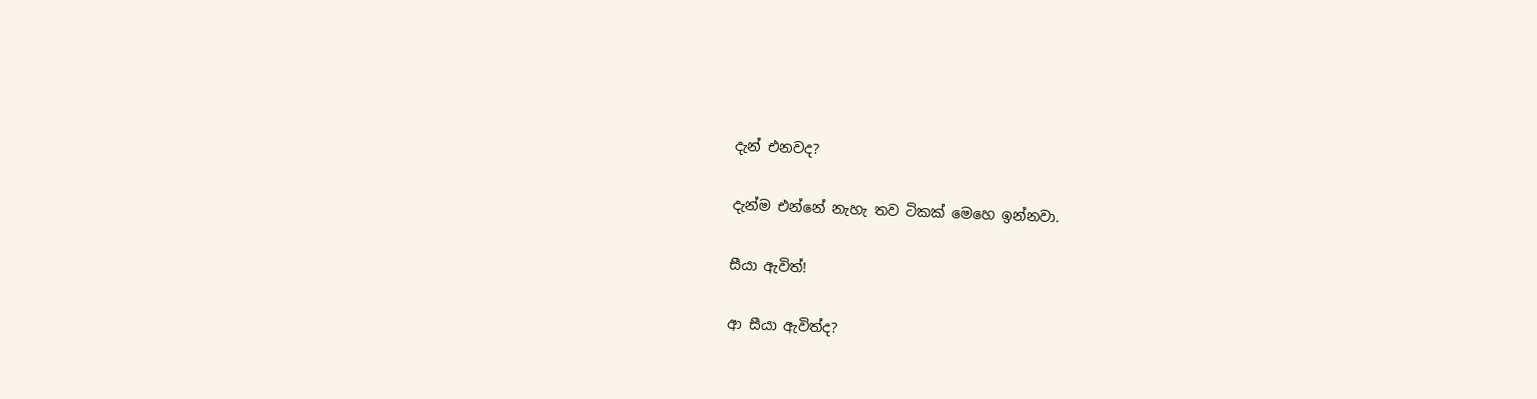දැන් එනවද?

දැන්ම එන්නේ නැහැ තව ටිකක් මෙහෙ ඉන්නවා.

සීයා ඇවිත්!

ආ සීයා ඇවිත්ද?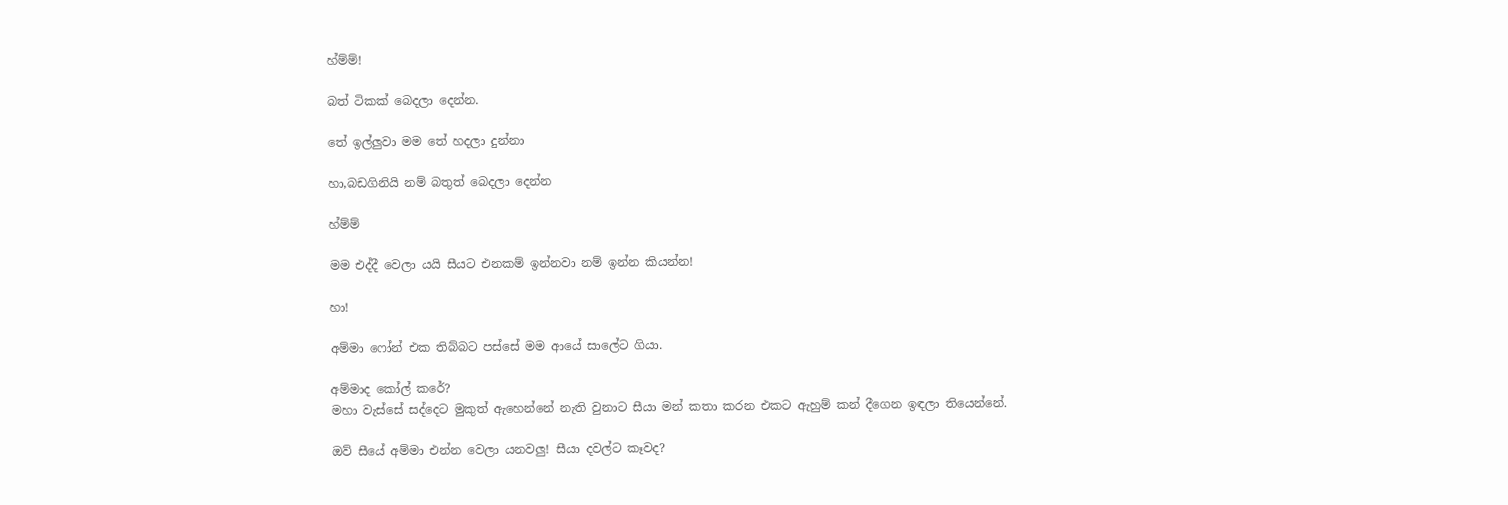හ්ම්ම්!

බත් ටිකක් බෙදලා දෙන්න.

තේ ඉල්ලුවා මම තේ හදලා දුන්නා

හා,බඩගිනියි නම් බතුත් බෙදලා දෙන්න

හ්ම්ම්

මම එද්දී වෙලා යයි සීයට එනකම් ඉන්නවා නම් ඉන්න කියන්න!

හා!

අම්මා ෆෝන් එක තිබ්බට පස්සේ මම ආයේ සාලේට ගියා.

අම්මාද කෝල් කරේ?
මහා වැස්සේ සද්දෙට මුකුත් ඇහෙන්නේ නැති වුනාට සීයා මන් කතා කරන එකට ඇහුම් කන් දීගෙන ඉඳලා තියෙන්නේ.

ඔව් සීයේ අම්මා එන්න වෙලා යනවලු! සීයා දවල්ට කෑවද?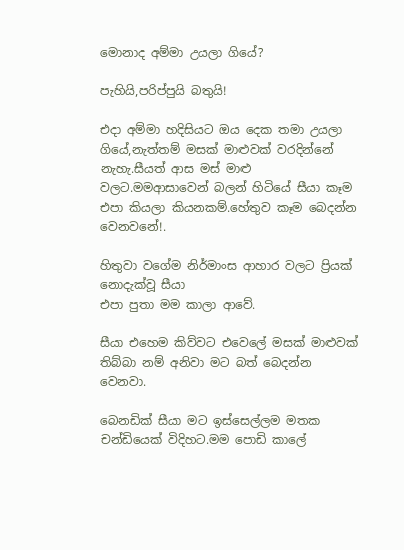මොනාද අම්මා උයලා ගියේ?

පැහියි,පරිප්පුයි බතුයි!

එදා අම්මා හදිසියට ඔය දෙක තමා උයලා ගියේ,නැත්තම් මසක් මාළුවක් වරදින්නේ නැහැ.සීයත් ආස මස් මාළු වලට.මමආසාවෙන් බලන් හිටියේ සීයා කෑම එපා කියලා කියනකම්.හේතුව කෑම බෙදන්න වෙනවනේ!.

හිතුවා වගේම නිර්මාංස ආහාර වලට ප්‍රියක් නොදැක්වූ සීයා
එපා පුතා මම කාලා ආවේ.

සීයා එහෙම කිව්වට එවෙලේ මසක් මාළුවක් තිබ්බා නම් අනිවා මට බත් බෙදන්න වෙනවා.

බෙනඩික් සීයා මට ඉස්සෙල්ලම මතක චන්ඩියෙක් විදිහට.මම පොඩි කාලේ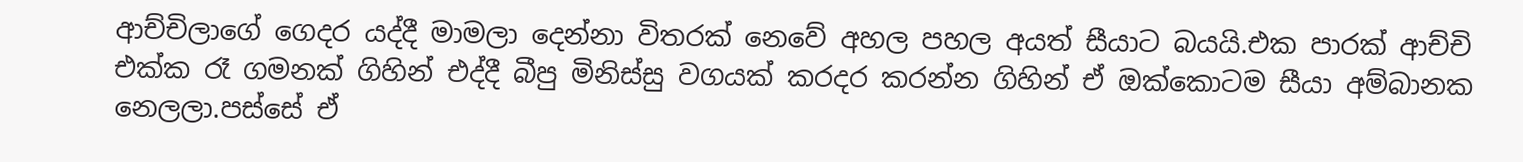ආච්චිලාගේ ගෙදර යද්දී මාමලා දෙන්නා විතරක් නෙවේ අහල පහල අයත් සීයාට බයයි.එක පාරක් ආච්චි එක්ක රෑ ගමනක් ගිහින් එද්දී බීපු මිනිස්සු වගයක් කරදර කරන්න ගිහින් ඒ ඔක්කොටම සීයා අම්බානක නෙලලා.පස්සේ ඒ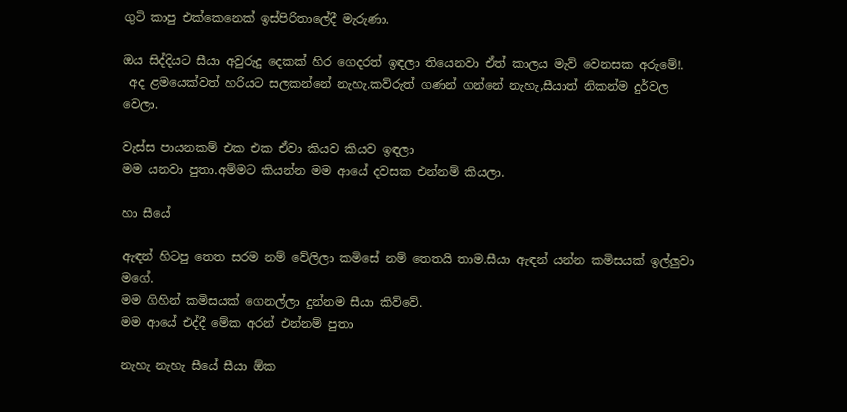ගුටි කාපු එක්කෙනෙක් ඉස්පිරිතාලේදී මැරුණා.

ඔය සිද්දියට සීයා අවුරුදු දෙකක් හිර ගෙදරත් ඉඳලා තියෙනවා ඒත් කාලය මැව් වෙනසක අරුමේ!.
 අද ළමයෙක්වත් හරියට සලකන්නේ නැහැ.කව්රුත් ගණන් ගන්නේ නැහැ,සීයාත් නිකන්ම දුර්වල වෙලා.

වැස්ස පායනකම් එක එක ඒවා කියව කියව ඉඳලා
මම යනවා පුතා.අම්මට කියන්න මම ආයේ දවසක එන්නම් කියලා.

හා සීයේ

ඇඳන් හිටපු තෙත සරම නම් වේලිලා කමිසේ නම් තෙතයි තාම.සීයා ඇඳන් යන්න කමිසයක් ඉල්ලුවා මගේ.
මම ගිහින් කමිසයක් ගෙනල්ලා දුන්නම සීයා කිව්වේ.
මම ආයේ එද්දී මේක අරන් එන්නම් පුතා

නැහැ නැහැ සීයේ සීයා ඕක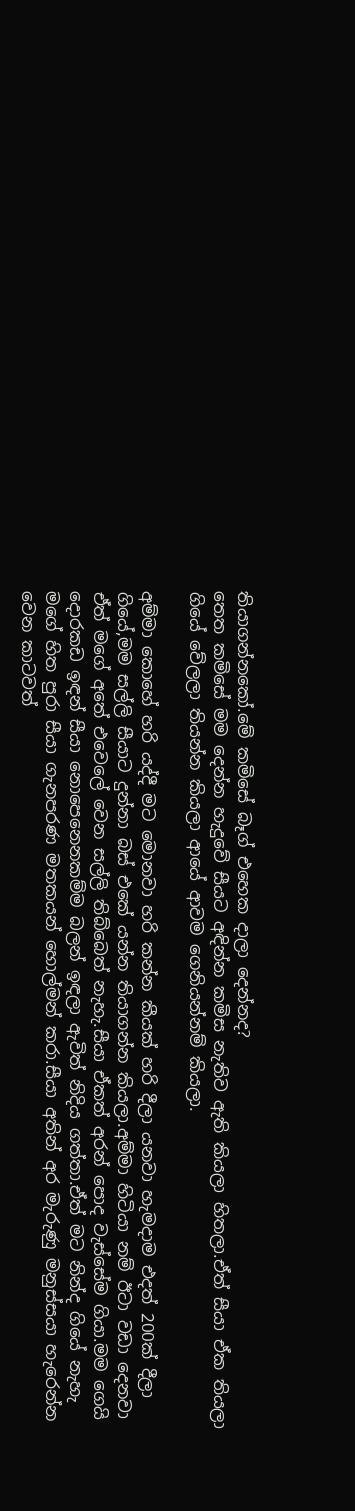තියාගන්නකෝ.මේ කමිසේ බෑග් එහෙක දාලා දෙන්නද?
තෙත කමිසේ මම දෙන්න හැදුවේ සීයට අඳින්න කමිස නැතිව ඇති කියලා හිතලා.ඒත් සීයා ඒක තියලා ගියේ වේලලා තියන්න කියලා ආයේ ආවම ගෙනියන්නම් කියලා.

අම්මා කොහේ හරි යද්දී මට මොනවා හරි කන්න කීයක් හරි දීලා යනවා හැමදාම එදත් 200ක් දීලා ගියේ,මම සල්ලි සීයාට දුන්නා බස් එකේ යන්න තියාගන්න කියලා.අම්මා හිටියා නම් ඊටා වඩා දෙනවා ඒත් මගේ අතේ එවෙලේ වෙන සල්ලි තිබ්බෙත් නැහැ.සීයා ඒකත් අරන් පොද වැස්සේම ගියා.මම ගෙයි දොරකඩ ඉඳන් සීයා නොපෙනෙනකම්ම බලන් ඉඳලා ඇවිත් නිදිය ගත්තා.ඒත් මට නින්ද ගියේ නැහැ මගේ හිත පුරා සීයා ගැනපරණ මතකයන් හොල්මන් කරා.සීයා අතින් අර මැරුණු මනුස්සයා හැරෙන්න වෙන කාටවත්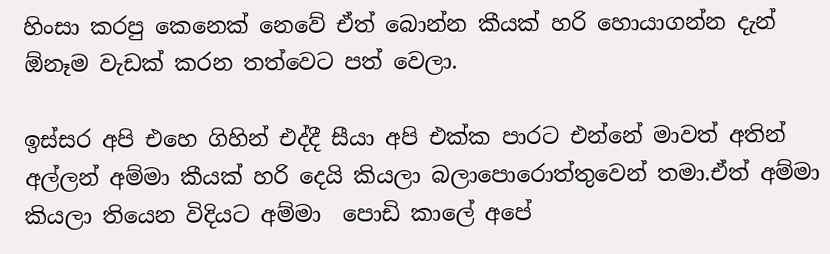හිංසා කරපු කෙනෙක් නෙවේ ඒත් බොන්න කීයක් හරි හොයාගන්න දැන් ඕනෑම වැඩක් කරන තත්වෙට පත් වෙලා.

ඉස්සර අපි එහෙ ගිහින් එද්දී සීයා අපි එක්ක පාරට එන්නේ මාවත් අතින් අල්ලන් අම්මා කීයක් හරි දෙයි කියලා බලාපොරොත්තුවෙන් තමා.ඒත් අම්මා කියලා තියෙන විදියට අම්මා  පොඩි කාලේ අපේ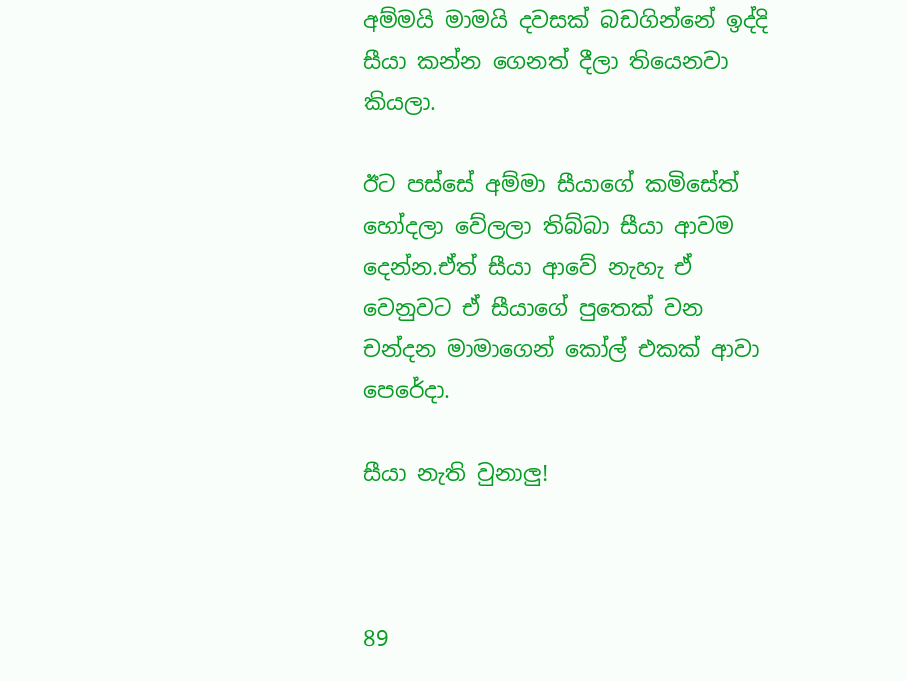අම්මයි මාමයි දවසක් බඩගින්නේ ඉද්දි සීයා කන්න ගෙනත් දීලා තියෙනවා කියලා.

ඊට පස්සේ අම්මා සීයාගේ කමිසේත් හෝදලා වේලලා තිබ්බා සීයා ආවම දෙන්න.ඒත් සීයා ආවේ නැහැ ඒ වෙනුවට ඒ සීයාගේ පුතෙක් වන චන්දන මාමාගෙන් කෝල් එකක් ආවා පෙරේදා.

සීයා නැති වුනාලු!



89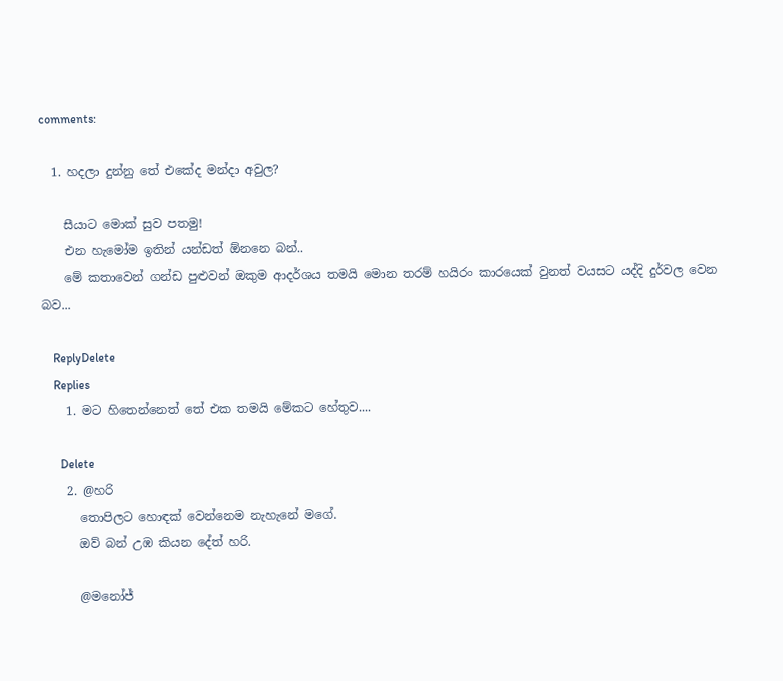comments:

  1. හදලා දුන්නු තේ එකේද මන්දා අවුල?

    සීයාට මොක් සුව පතමු!
    එන හැමෝම ඉතින් යන්ඩත් ඕනනෙ බන්..
    මේ කතාවෙන් ගන්ඩ පුළුවන් ඔකුම ආදර්ශය තමයි මොන තරම් හයිරං කාරයෙක් වුනත් වයසට යද්දි දුර්වල වෙන බව...

    ReplyDelete
    Replies
    1. මට හිතෙන්නෙත් තේ එක තමයි මේකට හේතුව....

      Delete
    2. @හරි
      තොපිලට හොඳක් වෙන්නෙම නැහැනේ මගේ.
      ඔව් බන් උඹ කියන දේත් හරි.

      @මනෝජ්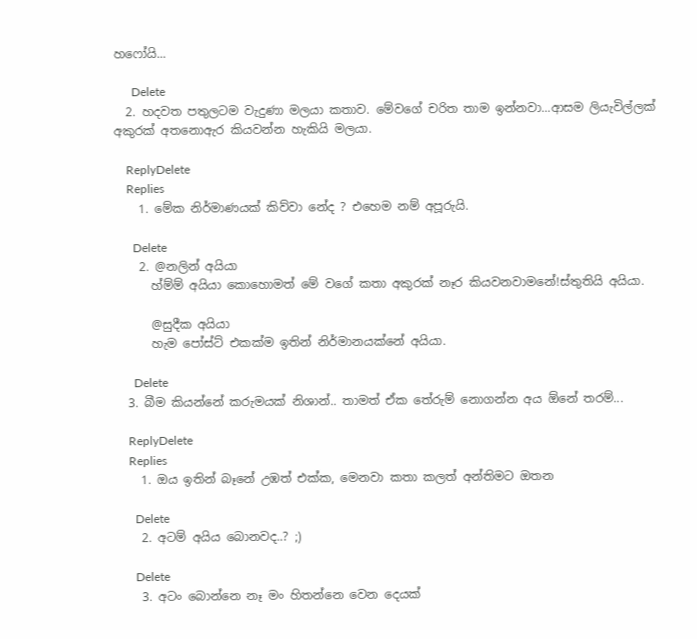හෆෝයි...

      Delete
  2. හදවත පතුලටම වැදුණා මලයා කතාව. මේවගේ චරිත තාම ඉන්නවා...ආසම ලියැවිල්ලක් අකුරක් අතනොඇර කියවන්න හැකියි මලයා.

    ReplyDelete
    Replies
    1. මේක නිර්මාණයක් කිව්වා නේද ? එහෙම නම් අපූරුයි.

      Delete
    2. @නලින් අයියා
      හ්ම්ම් අයියා කොහොමත් මේ වගේ කතා අකුරක් නෑර කියවනවාමනේ!ස්තුතියි අයියා.

      @සුදීක අයියා
      හැම පෝස්ට් එකක්ම ඉතින් නිර්මානයක්නේ අයියා.

      Delete
  3. බීම කියන්නේ කරුමයක් නිශාන්.. තාමත් ඒක තේරුම් නොගන්න අය ඕනේ තරම්...

    ReplyDelete
    Replies
    1. ඔය ඉතින් බෑනේ උඹත් එක්ක, මෙනවා කතා කලත් අන්තිමට ඔතන

      Delete
    2. අටම් අයිය බොනවද..? ;)

      Delete
    3. අටං බොන්නෙ නෑ මං හිතන්නෙ වෙන දෙයක්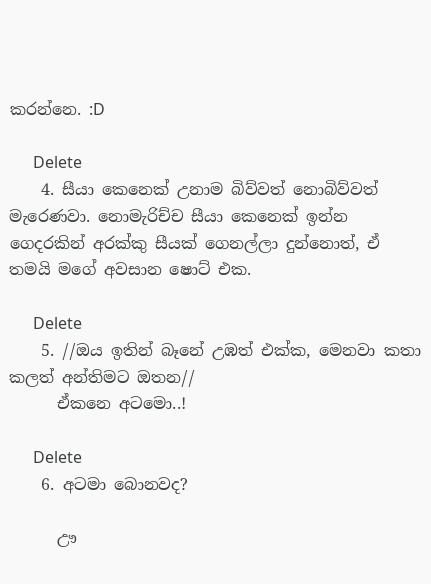කරන්නෙ. :D

      Delete
    4. සීයා කෙනෙක් උනාම බිව්වත් නොබිව්වත් මැරෙණවා. නොමැරිච්ච සීයා කෙනෙක් ඉන්න ගෙදරකින් අරක්කු සීයක් ගෙනල්ලා දුන්නොත්, ඒ තමයි මගේ අවසාන ෂොට් එක.

      Delete
    5. //ඔය ඉතින් බෑනේ උඹත් එක්ක, මෙනවා කතා කලත් අන්තිමට ඔතන//
      ඒකනෙ අටමො..!

      Delete
    6. අටමා බොනවද?

      ඌ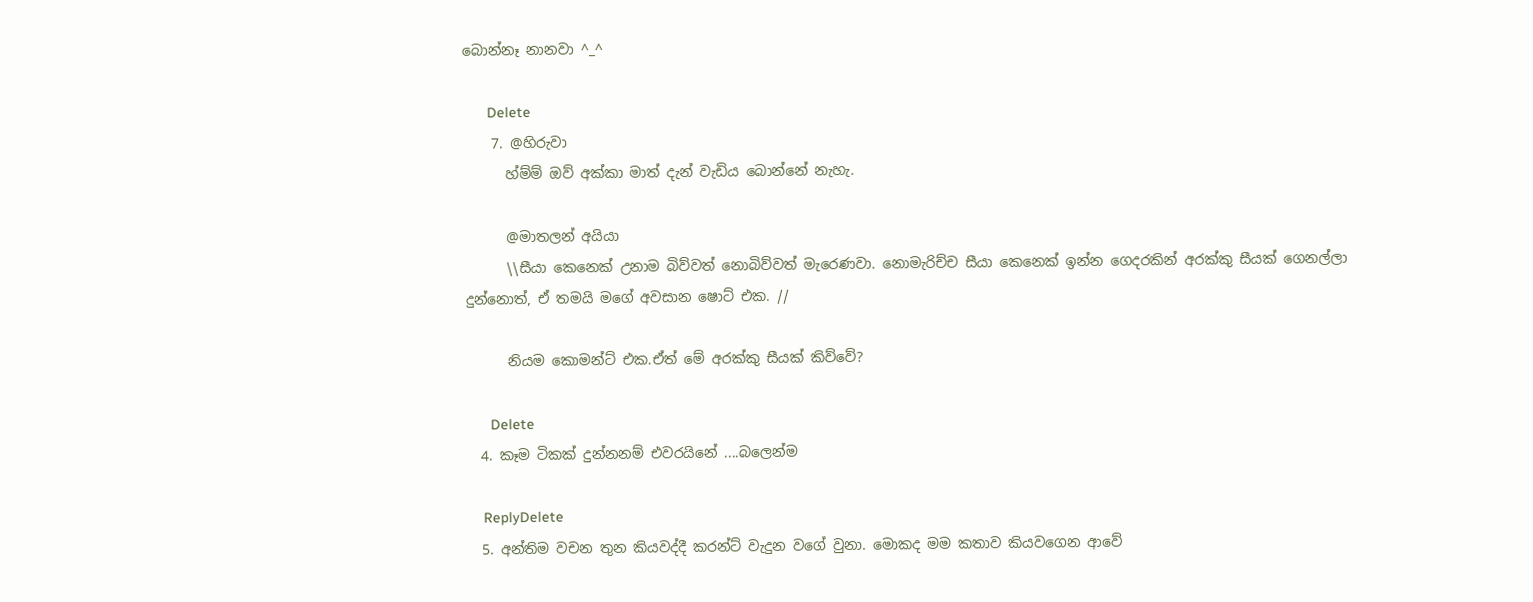බොන්නෑ නානවා ^_^

      Delete
    7. @හිරුවා
      හ්ම්ම් ඔව් අක්කා මාත් දැන් වැඩිය බොන්නේ නැහැ.

      @මාතලන් අයියා
      \\සීයා කෙනෙක් උනාම බිව්වත් නොබිව්වත් මැරෙණවා. නොමැරිච්ච සීයා කෙනෙක් ඉන්න ගෙදරකින් අරක්කු සීයක් ගෙනල්ලා දුන්නොත්, ඒ තමයි මගේ අවසාන ෂොට් එක. //

      නියම කොමන්ට් එක.ඒත් මේ අරක්කු සීයක් කිව්වේ?

      Delete
  4. කෑම ටිකක් දුන්නනම් එවරයිනේ ....බලෙන්ම

    ReplyDelete
  5. අන්තිම වචන තුන කියවද්දී කරන්ට් වැදුන වගේ වුනා. මොකද මම කතාව කියවගෙන ආවේ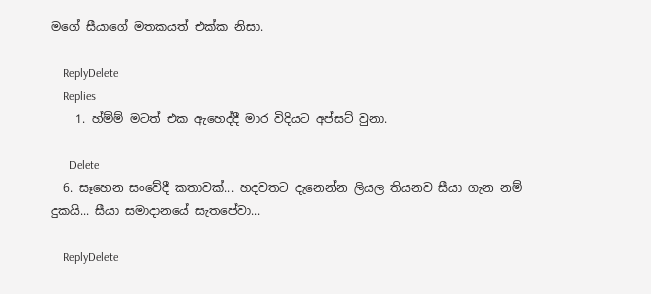මගේ සීයාගේ මතකයත් එක්ක නිසා.

    ReplyDelete
    Replies
    1. හ්ම්ම් මටත් එක ඇහෙද්දී මාර විදියට අප්සට් වුනා.

      Delete
  6. සෑහෙන සංවේදී කතාවක්... හදවතට දැනෙන්න ලියල තියනව සීයා ගැන නම් දුකයි... සීයා සමාදානයේ සැතපේවා...

    ReplyDelete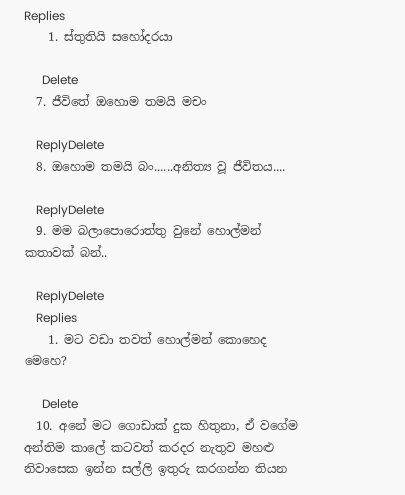Replies
    1. ස්තුතියි සහෝදරයා

      Delete
  7. ජීවිතේ ඔහොම තමයි මචං

    ReplyDelete
  8. ඔහොම තමයි බං......අනිත්‍ය වූ ජීවිතය....

    ReplyDelete
  9. මම බලාපොරොත්තු වුනේ හොල්මන් කතාවක් බන්..

    ReplyDelete
    Replies
    1. මට වඩා තවත් හොල්මන් කොහෙද මෙහෙ?

      Delete
  10. අනේ මට ගොඩාක් දුක හිතුනා, ඒ වගේම අන්තිම කාලේ කටවත් කරදර නැතුව මහළු නිවාසෙක ඉන්න සල්ලි ඉතුරු කරගන්න තියන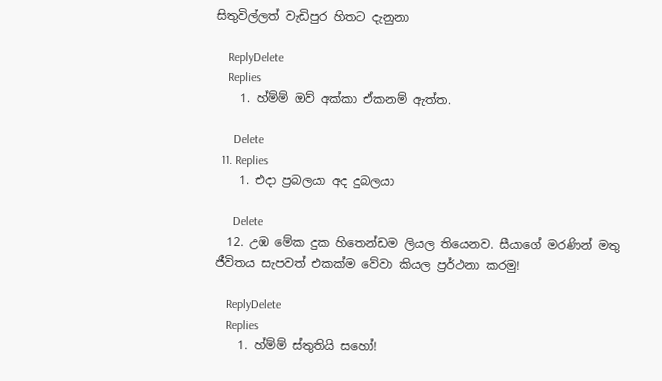සිතුවිල්ලත් වැඩිපුර හිතට දැනුනා

    ReplyDelete
    Replies
    1. හ්ම්ම් ඔව් අක්කා ඒකනම් ඇත්ත.

      Delete
  11. Replies
    1. එදා ප්‍රබලයා අද දුබලයා

      Delete
  12. උඹ මේක දුක හිතෙන්ඩම ලියල තියෙනව. සීයාගේ මරණින් මතු ජීවිතය සැපවත් එකක්ම වේවා කියල ප්‍රර්ථනා කරමු!

    ReplyDelete
    Replies
    1. හ්ම්ම් ස්තුතියි සහෝ!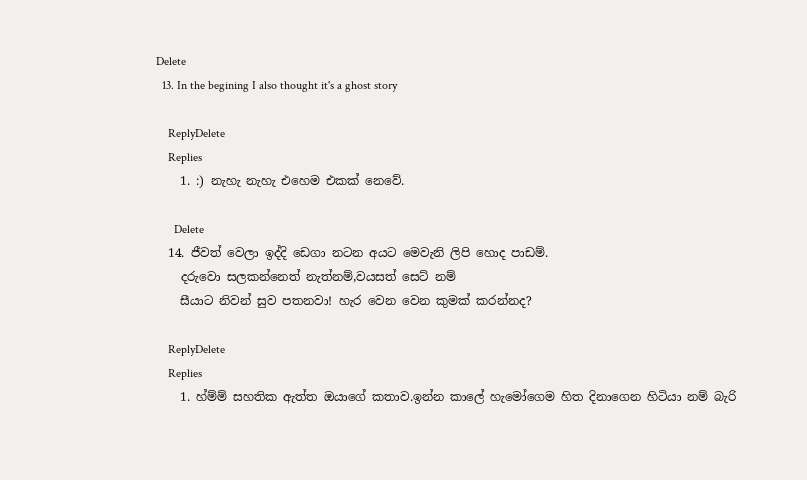Delete
  13. In the begining I also thought it's a ghost story

    ReplyDelete
    Replies
    1. :) නැහැ නැහැ එහෙම එකක් නෙවේ.

      Delete
  14. ජීවත් වෙලා ඉද්දි ඩෙගා නටන අයට මෙවැනි ලිපි හොද පාඩම්.
    දරුවො සලකන්නෙත් නැත්නම්,වයසත් සෙට් නම්
    සීයාට නිවන් සුව පතනවා! හැර වෙන වෙන කුමක් කරන්නද?

    ReplyDelete
    Replies
    1. හ්ම්ම් සහතික ඇත්ත ඔයාගේ කතාව.ඉන්න කාලේ හැමෝගෙම හිත දිනාගෙන හිටියා නම් බැරි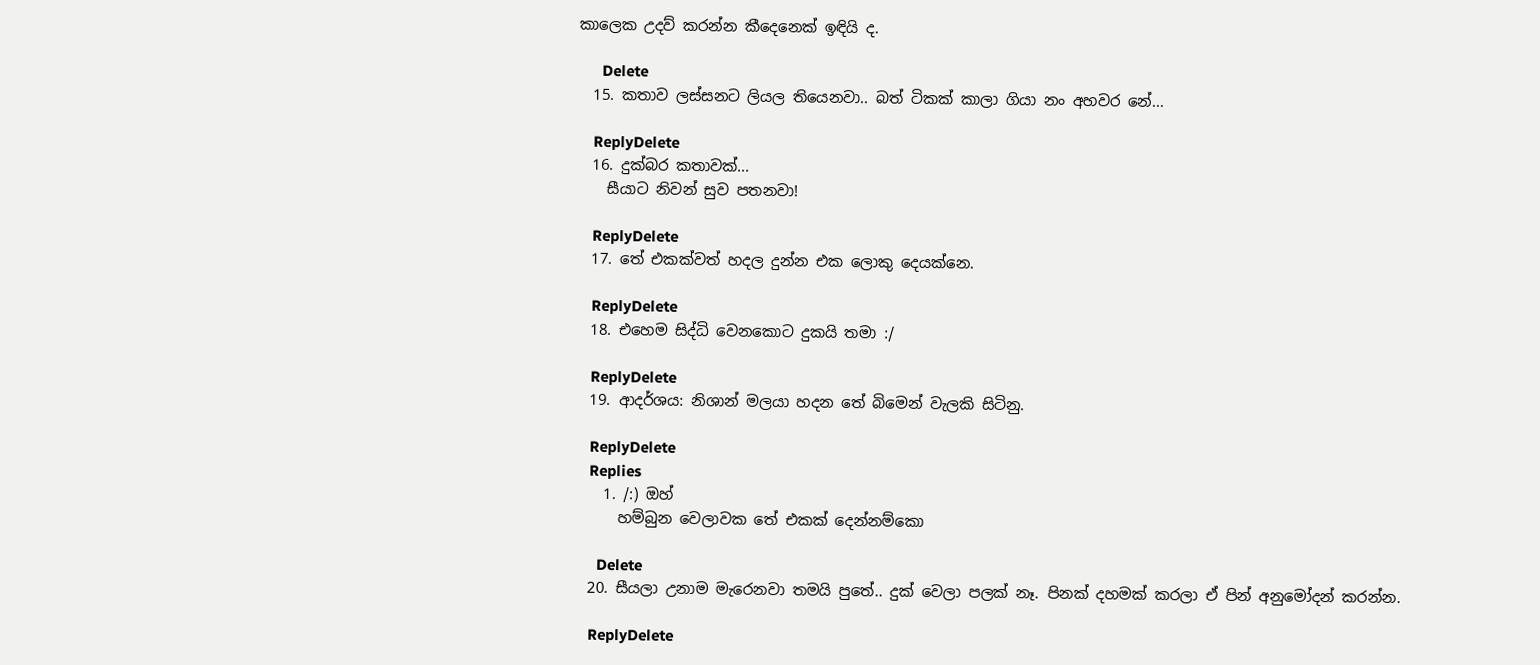කාලෙක උදව් කරන්න කීදෙනෙක් ඉඳියි ද.

      Delete
  15. කතාව ලස්සනට ලියල තියෙනවා.. බත් ටිකක් කාලා ගියා නං අහවර නේ...

    ReplyDelete
  16. දුක්බර කතාවක්...
    සීයාට නිවන් සුව පතනවා!

    ReplyDelete
  17. තේ එකක්වත් හදල දුන්න එක ලොකු දෙයක්නෙ.

    ReplyDelete
  18. එහෙම සිද්ධි වෙනකොට දුකයි තමා :/

    ReplyDelete
  19. ආදර්ශය: නිශාන් මලයා හදන තේ බිමෙන් වැලකි සිටිනු.

    ReplyDelete
    Replies
    1. /:) ඔහ්
      හම්බුන වෙලාවක තේ එකක් දෙන්නම්කො

      Delete
  20. සීයලා උනාම මැරෙනවා තමයි පුතේ.. දුක් වෙලා පලක් නෑ. පිනක් දහමක් කරලා ඒ පින් අනුමෝදන් කරන්න.

    ReplyDelete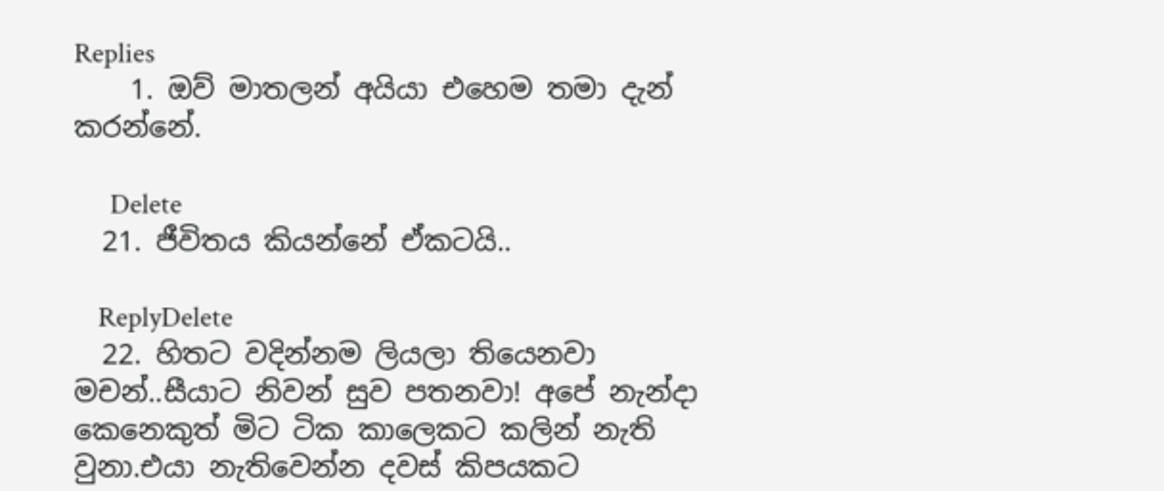Replies
    1. ඔව් මාතලන් අයියා එහෙම තමා දැන් කරන්නේ.

      Delete
  21. ජීවිතය කියන්නේ ඒකටයි..

    ReplyDelete
  22. හිතට වදින්නම ලියලා තියෙනවා මචන්..සීයාට නිවන් සුව පතනවා! අපේ නැන්දා කෙනෙකුත් මිට ටික කාලෙකට කලින් නැති වුනා.එයා නැතිවෙන්න දවස් කිපයකට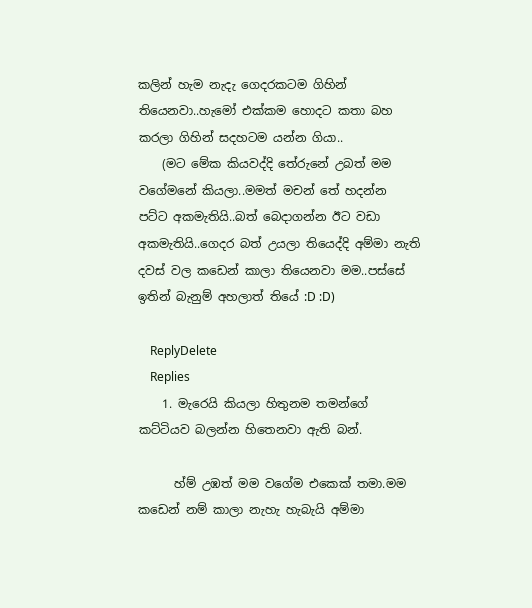කලින් හැම නැදැ ගෙදරකටම ගිහින් තියෙනවා..හැමෝ එක්කම හොදට කතා බහ කරලා ගිහින් සදහටම යන්න ගියා..
    (මට මේක කියවද්දි තේරුනේ උබත් මම වගේමනේ කියලා..මමත් මචන් තේ හදන්න පට්ට අකමැතියි..බත් බෙදාගන්න ඊට වඩා අකමැතියි..ගෙදර බත් උයලා තියෙද්දි අම්මා නැති දවස් වල කඩෙන් කාලා තියෙනවා මම..පස්සේ ඉතින් බැනුම් අහලාත් තියේ :D :D)

    ReplyDelete
    Replies
    1. මැරෙයි කියලා හිතුනම තමන්ගේ කට්ටියව බලන්න හිතෙනවා ඇති බන්.

      හ්ම් උඹත් මම වගේම එකෙක් තමා.මම කඩෙන් නම් කාලා නැහැ හැබැයි අම්මා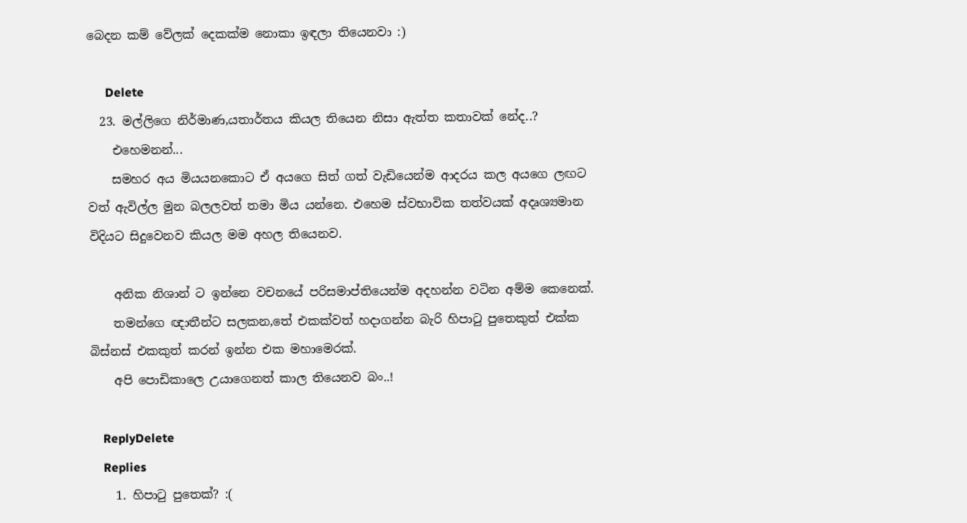බෙදන කම් වේලක් දෙකක්ම නොකා ඉඳලා තියෙනවා :)

      Delete
  23. මල්ලිගෙ නිර්මාණ,යතාර්තය කියල තියෙන නිසා ඇත්ත කතාවක් නේද..?
    එහෙමනන්...
    සමහර අය මියයනකොට ඒ අයගෙ සිත් ගත් වැඩියෙන්ම ආදරය කල අයගෙ ලඟට වත් ඇවිල්ල මුන බලලවත් තමා මිය යන්නෙ. එහෙම ස්වභාවික තත්වයක් අදෘශ්‍යමාන විදියට සිදුවෙනව කියල මම අහල තියෙනව.

    අනික නිශාන් ට ඉන්නෙ වචනයේ පරිසමාප්තියෙන්ම අදහන්න වටින අම්ම කෙනෙක්.
    තමන්ගෙ ඥාතීන්ට සලකන,තේ එකක්වත් හදාගන්න බැරි හිපා‍ටු පුතෙකුත් එක්ක බිස්නස් එකකුත් කරන් ඉන්න එක මහාමෙරක්.
    අපි පොඩිකාලෙ උයාගෙනත් කාල තියෙනව බං..!

    ReplyDelete
    Replies
    1. හිපාටු පුතෙක්? :(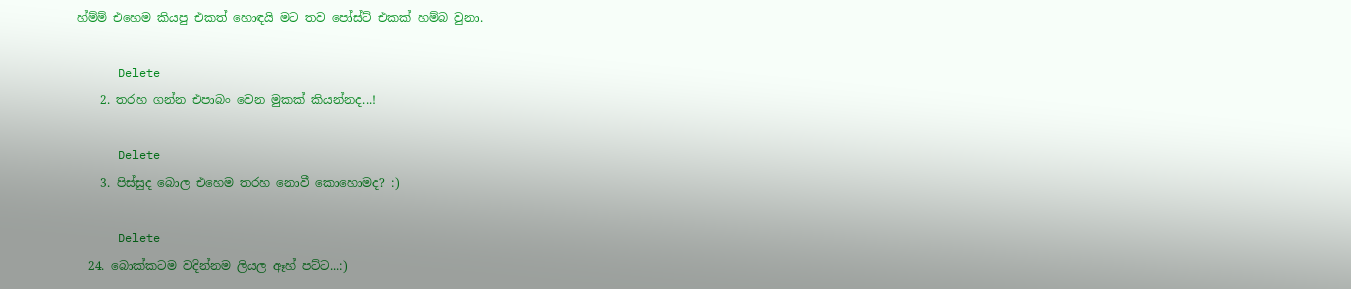හ්ම්ම් එහෙම කියපු එකත් හොඳයි මට තව පෝස්ට් එකක් හම්බ වුනා.

      Delete
    2. තරහ ගන්න එපාබං වෙන මුකක් කියන්නද...!

      Delete
    3. පිස්සුද බොල එහෙම තරහ නොවී කොහොමද? :)

      Delete
  24. බොක්කටම වදින්නම ලියල ඈහ් පට්ට...:)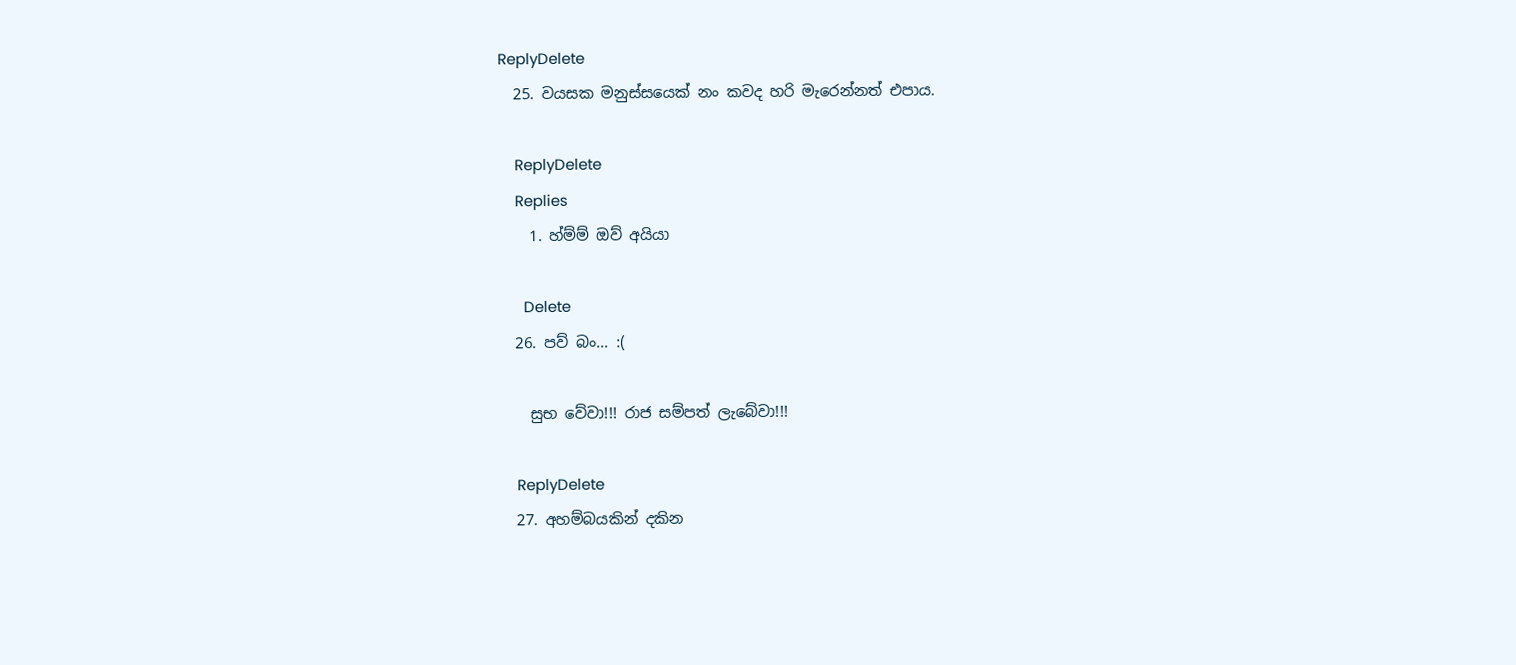ReplyDelete
  25. වයසක මනුස්සයෙක් නං කවද හරි මැරෙන්නත් එපාය.

    ReplyDelete
    Replies
    1. හ්ම්ම් ඔව් අයියා

      Delete
  26. පව් බං... :(

    සුභ වේවා!!! රාජ සම්පත් ලැබේවා!!!

    ReplyDelete
  27. අහම්බයකින් දකින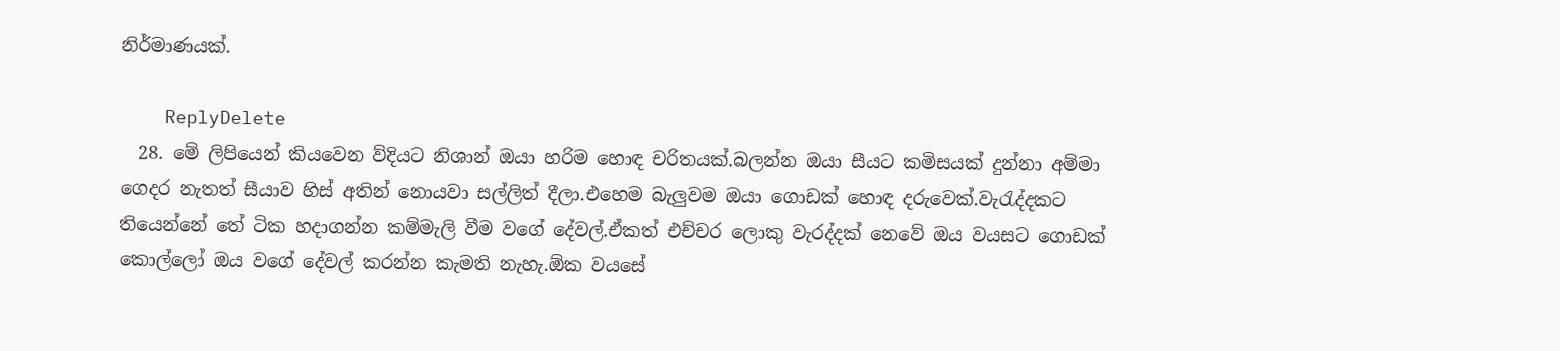නිර්මාණයක්.

    ReplyDelete
  28. මේ ලිපියෙන් කියවෙන ව්දියට නිශාන් ඔයා හරිම හොඳ චරිතයක්.බලන්න ඔයා සීයට කමිසයක් දුන්නා අම්මා ගෙදර නැතත් සීයාව හිස් අතින් නොයවා සල්ලිත් දීලා.එහෙම බැලුවම ඔයා ගොඩක් හොඳ දරුවෙක්.වැරැද්දකට තියෙන්නේ තේ ටික හදාගන්න කම්මැලි වීම වගේ දේවල්.ඒකත් එච්චර ලොකු වැරද්දක් නෙවේ ඔය වයසට ගොඩක් කොල්ලෝ ඔය වගේ දේවල් කරන්න කැමති නැහැ.ඕක වයසේ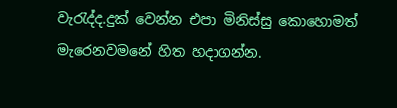වැරැද්ද.දුක් වෙන්න එපා මිනිස්සු කොහොමත් මැරෙනවමනේ හිත හදාගන්න.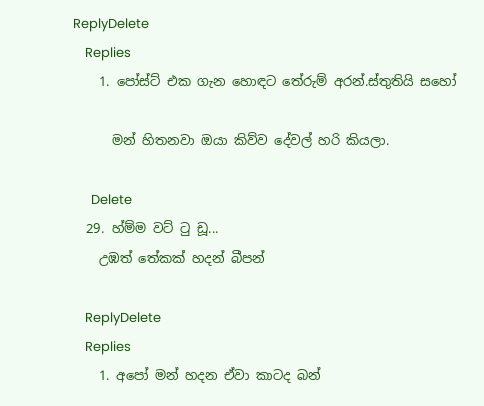ReplyDelete
    Replies
    1. පෝස්ට් එක ගැන හොඳට තේරුම් අරන්.ස්තුතියි සහෝ

      මන් හිතනවා ඔයා කිව්ව දේවල් හරි කියලා.

      Delete
  29. හ්ම්ම වට් ටු ඩූ...
    උඹත් තේකක් හදන් බීපන්

    ReplyDelete
    Replies
    1. අපෝ මන් හදන ඒවා කාටද බන්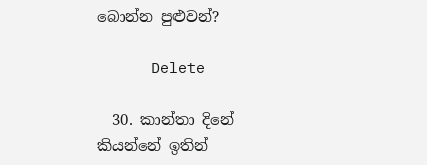බොන්න පුළුවන්?

      Delete

  30. කාන්තා දිනේ කියන්නේ ඉතින්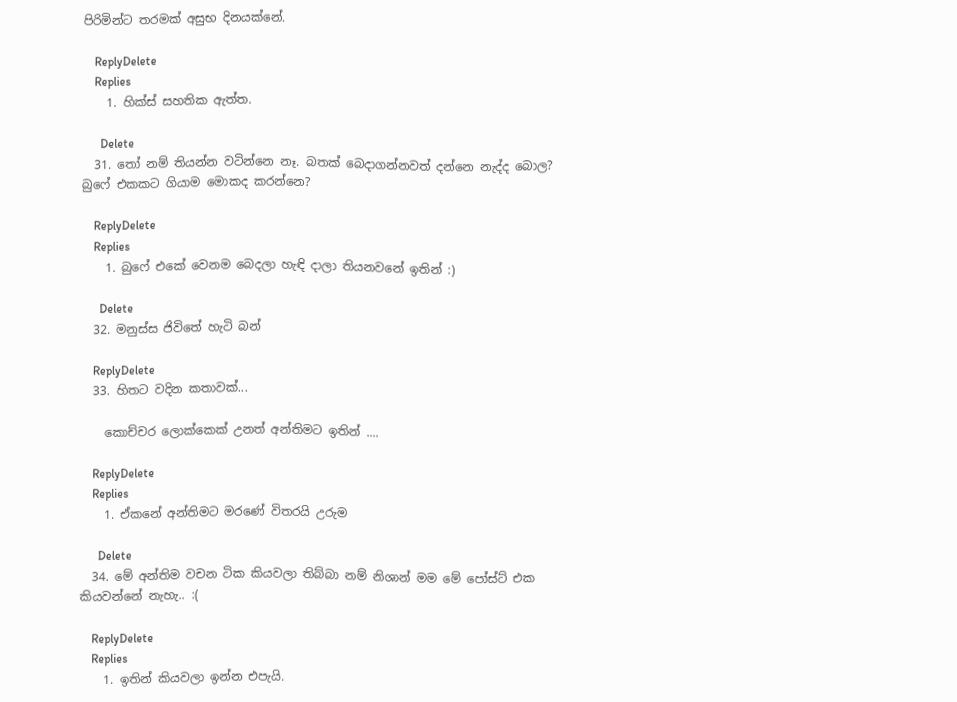පිරිමින්ට තරමක් අසුභ දිනයක්නේ.

    ReplyDelete
    Replies
    1. හික්ස් සහතික ඇත්ත.

      Delete
  31. තෝ නම් තියන්න වටින්නෙ නෑ. බතක් බෙදාගන්නවත් දන්නෙ නැද්ද බොල? බුෆේ එකකට ගියාම මොකද කරන්නෙ?

    ReplyDelete
    Replies
    1. බුෆේ එකේ වෙනම බෙදලා හැඳි දාලා තියනවනේ ඉතින් :)

      Delete
  32. මනුස්ස ජිවිතේ හැටි බන්

    ReplyDelete
  33. හිතට වදින කතාවක්...

    කොච්චර ලොක්කෙක් උනත් අන්තිමට ඉතින් ....

    ReplyDelete
    Replies
    1. ඒකනේ අන්තිමට මරණේ විතරයි උරුම

      Delete
  34. මේ අන්තිම වචන ටික කියවලා තිබ්බා නම් නිශාන් මම මේ පෝස්ට් එක කියවන්නේ නැහැ.. :(

    ReplyDelete
    Replies
    1. ඉතින් කියවලා ඉන්න එපැයි.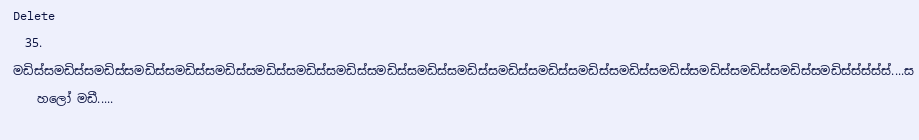Delete
  35. මඩිස්සමඩිස්සමඩිස්සමඩිස්සමඩිස්සමඩිස්සමඩිස්සමඩිස්සමඩිස්සමඩිස්සමඩිස්සමඩිස්සමඩිස්සමඩිස්සමඩිස්සමඩිස්සමඩිස්සමඩිස්සමඩිස්සමඩිස්සමඩිස්ස්ස්ස්ස්....ස
    හලෝ මඩී.....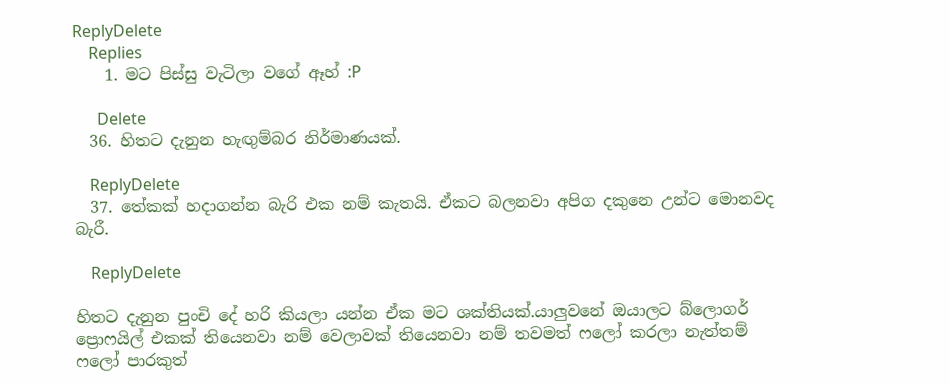ReplyDelete
    Replies
    1. මට පිස්සු වැටිලා වගේ ඈහ් :P

      Delete
  36. හිතට දැනුන හැඟුම්බර නිර්මාණයක්.

    ReplyDelete
  37. තේකක් හදාගන්න බැරි එක නම් කැතයි. ඒකට බලනවා අපිග දකුනෙ උන්ට මොනවද බැරී.

    ReplyDelete

හිතට දැනුන පුංචි දේ හරි කියලා යන්න ඒක මට ශක්තියක්.යාලුවනේ ඔයාලට බ්ලොගර් ප්‍රොෆයිල් එකක් තියෙනවා නම් වෙලාවක් තියෙනවා නම් තවමත් ෆලෝ කරලා නැත්තම් ෆලෝ පාරකුත්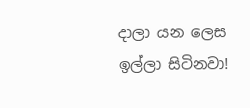දාලා යන ලෙස ඉල්ලා සිටිනවා!